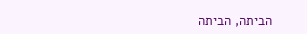הביתה, הביתה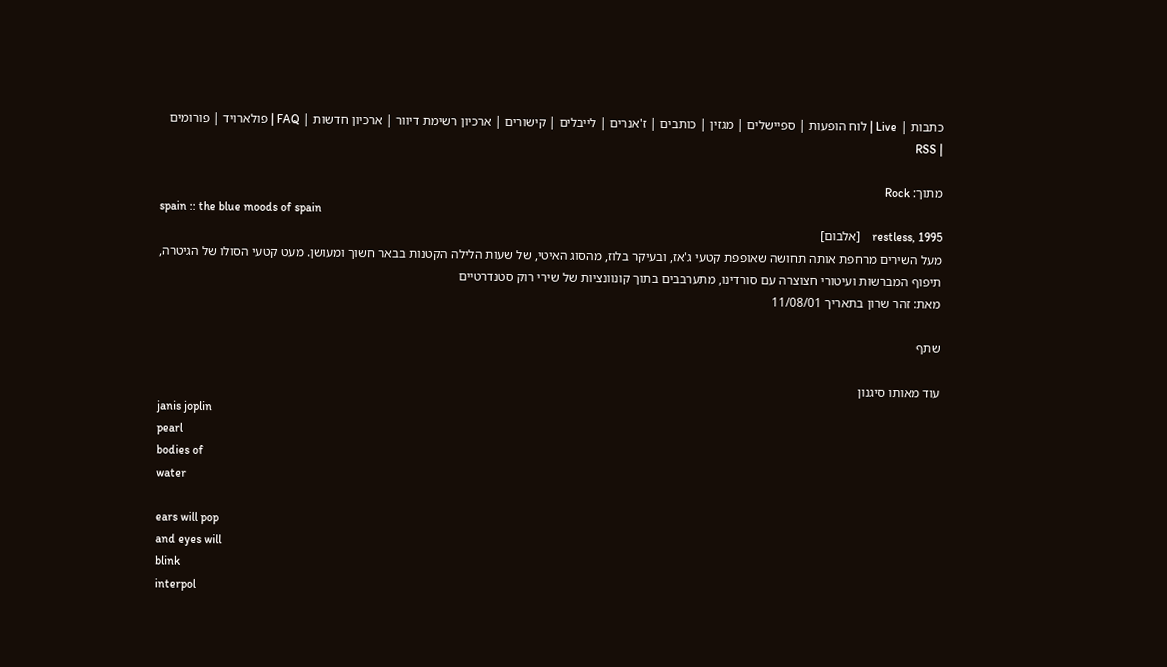כתבות | Live | לוח הופעות | ספיישלים | מגזין | כותבים | ז'אנרים | לייבלים | קישורים | ארכיון רשימת דיוור | ארכיון חדשות | FAQ | פולארויד | פורומים | RSS

מתוך: Rock
spain :: the blue moods of spain
restless, 1995    [אלבום]
מעל השירים מרחפת אותה תחושה שאופפת קטעי ג'אז, ובעיקר בלוז, מהסוג האיטי, של שעות הלילה הקטנות בבאר חשוך ומעושן. מעט קטעי הסולו של הגיטרה, תיפוף המברשות ועיטורי חצוצרה עם סורדינו, מתערבבים בתוך קונוונציות של שירי רוק סטנדרטיים
מאת: זהר שרון בתאריך 11/08/01

שתף

עוד מאותו סיגנון
janis joplin
pearl
bodies of
water

ears will pop
and eyes will
blink
interpol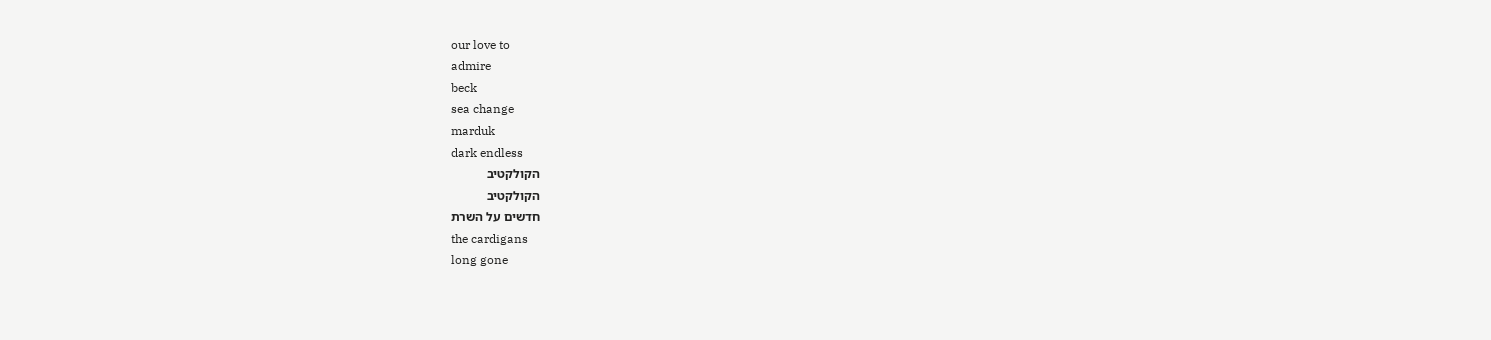our love to
admire
beck
sea change
marduk
dark endless
הקולקטיב
הקולקטיב
חדשים על השרת
the cardigans
long gone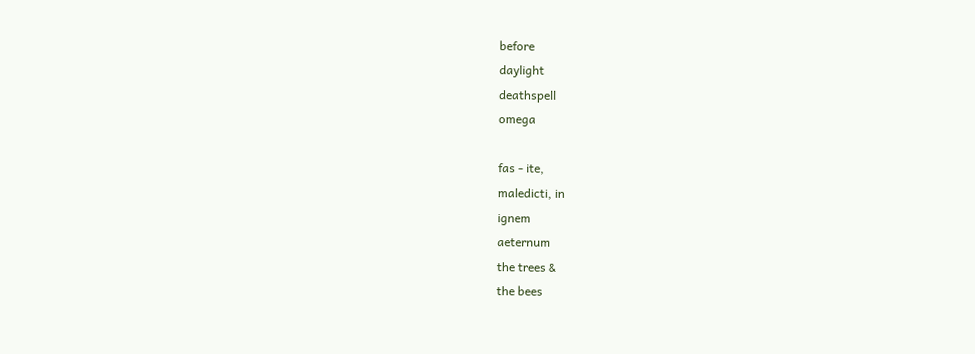before
daylight
deathspell
omega

fas - ite,
maledicti, in
ignem
aeternum
the trees &
the bees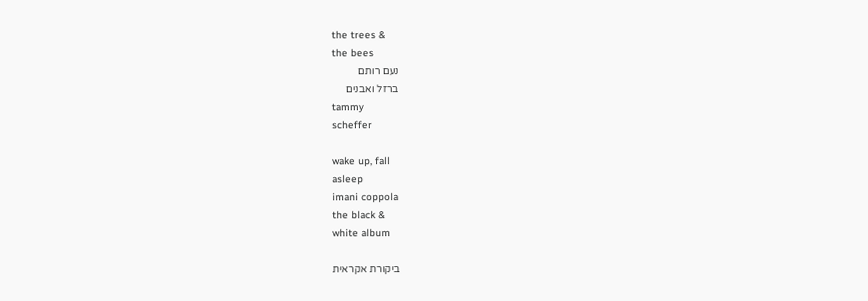the trees &
the bees
נעם רותם
ברזל ואבנים
tammy
scheffer

wake up, fall
asleep
imani coppola
the black &
white album

ביקורת אקראית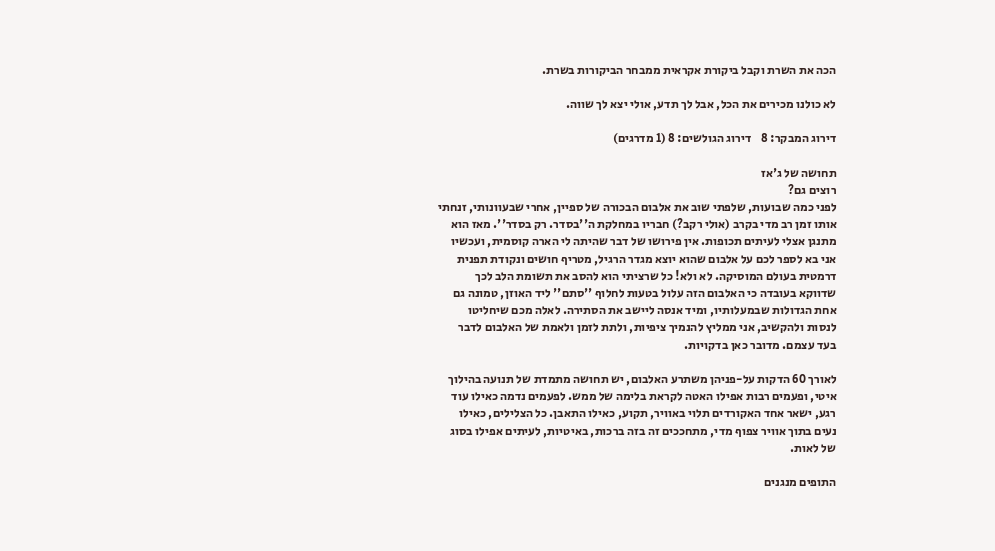הכה את השרת וקבל ביקורת אקראית ממבחר הביקורות בשרת.

לא כולנו מכירים את הכל, אבל לך תדע, אולי יצא לך שווה.

דירוג המבקר: 8    דירוג הגולשים: 8 (1 מדרגים)

תחושה של ג'אז
רוצים גם?
לפני כמה שבועות, שלפתי שוב את אלבום הבכורה של ספיין, אחרי שבעוונותי, זנחתי אותו זמן רב מדי בקרב (אולי רקב?) חבריו במחלקת ה''בסדר. רק בסדר''. מאז הוא מתנגן אצלי לעיתים תכופות. אין פירושו של דבר שהיתה לי הארה קוסמית, ועכשיו אני בא לספר לכם על אלבום שהוא יוצא מגדר הרגיל, מטריף חושים ונקודת תפנית דרמטית בעולם המוסיקה. לא ולא! כל שרציתי הוא להסב את תשומת הלב לכך שדווקא בעובדה כי האלבום הזה עלול בטעות לחלוף ''סתם'' ליד האוזן, טמונה גם אחת הגדולות שבמעלותיו, ומיד אנסה ליישב את הסתירה. לאלה מכם שיחליטו לנסות ולהקשיב, אני ממליץ להנמיך ציפיות, ולתת לזמן ולאמת של האלבום לדבר בעד עצמם. מדובר כאן בדקויות.

לאורך 60 הדקות על-פניהן משתרע האלבום, יש תחושה מתמדת של תנועה בהילוך איטי, ופעמים רבות אפילו האטה לקראת בלימה של ממש. לפעמים נדמה כאילו עוד רגע, ישאר אחד האקורדים תלוי באוויר, תקוע, כאילו התאבן. כל הצלילים, כאילו נעים בתוך אוויר צפוף מדי, מתחככים זה בזה ברכות, באיטיות, לעיתים אפילו בסוג של לאות.

התופים מנגנים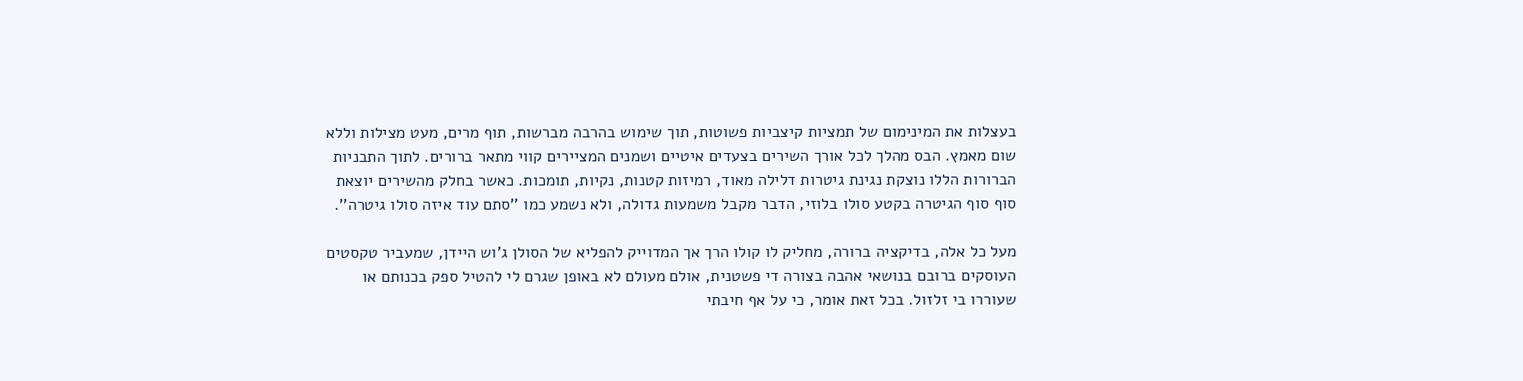בעצלות את המינימום של תמציות קיצביות פשוטות, תוך שימוש בהרבה מברשות, תוף מרים, מעט מצילות וללא שום מאמץ. הבס מהלך לכל אורך השירים בצעדים איטיים ושמנים המציירים קווי מתאר ברורים. לתוך התבניות הברורות הללו נוצקת נגינת גיטרות דלילה מאוד, רמיזות קטנות, נקיות, תומכות. כאשר בחלק מהשירים יוצאת סוף סוף הגיטרה בקטע סולו בלוזי, הדבר מקבל משמעות גדולה, ולא נשמע כמו ''סתם עוד איזה סולו גיטרה''.

מעל כל אלה, בדיקציה ברורה, מחליק לו קולו הרך אך המדוייק להפליא של הסולן ג'וש היידן, שמעביר טקסטים העוסקים ברובם בנושאי אהבה בצורה די פשטנית, אולם מעולם לא באופן שגרם לי להטיל ספק בכנותם או שעוררו בי זלזול. בכל זאת אומר, כי על אף חיבתי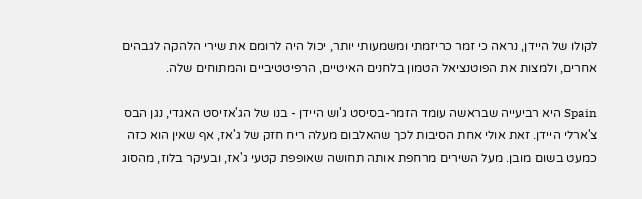לקולו של היידן, נראה כי זמר כריזמתי ומשמעותי יותר, יכול היה לרומם את שירי הלהקה לגבהים אחרים, ולמצות את הפוטנציאל הטמון בלחנים האיטיים, הרפיטטיביים והמתוחים שלה.

Spain היא רביעייה שבראשה עומד הזמר-בסיסט ג'וש היידן - בנו של הג'אזיסט האגדי, נגן הבס צ'ארלי היידן. זאת אולי אחת הסיבות לכך שהאלבום מעלה ריח חזק של ג'אז, אף שאין הוא כזה כמעט בשום מובן. מעל השירים מרחפת אותה תחושה שאופפת קטעי ג'אז, ובעיקר בלוז, מהסוג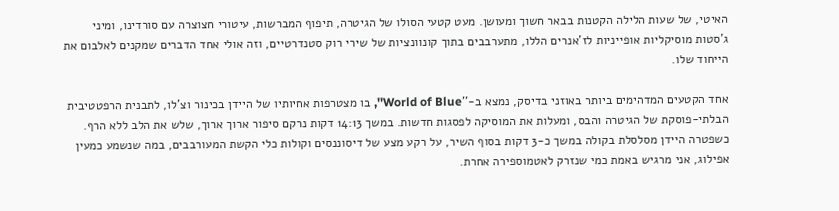האיטי, של שעות הלילה הקטנות בבאר חשוך ומעושן. מעט קטעי הסולו של הגיטרה, תיפוף המברשות, עיטורי חצוצרה עם סורדינו, ומיני ג'סטות מוסיקליות אופייניות לז'אנרים הללו, מתערבבים בתוך קונוונציות של שירי רוק סטנדרטיים, וזה אולי אחד הדברים שמקנים לאלבום את הייחוד שלו.

אחד הקטעים המדהימים ביותר באוזני בדיסק, נמצא ב-''World of Blue'', בו מצטרפות אחיותיו של היידן בכינור וצ'לו, לתבנית הרפטטיבית הבלתי-פוסקת של הגיטרה והבס, ומעלות את המוסיקה לפסגות חדשות. במשך 14:13 דקות נרקם סיפור ארוך ארוך, שלש את הלב ללא הרף. כשפטרה היידן מסלסלת בקולה במשך כ-3 דקות בסוף השיר, על רקע מצע של דיסוננסים וקולות כלי הקשת המעורבבים, במה שנשמע כמעין אפילוג, אני מרגיש באמת כמי שנזרק לאטמוספירה אחרת.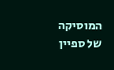המוסיקה של ספיין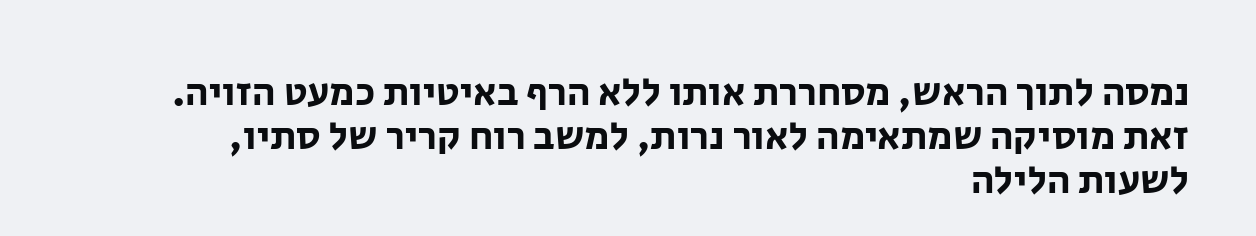נמסה לתוך הראש, מסחררת אותו ללא הרף באיטיות כמעט הזויה. זאת מוסיקה שמתאימה לאור נרות, למשב רוח קריר של סתיו, לשעות הלילה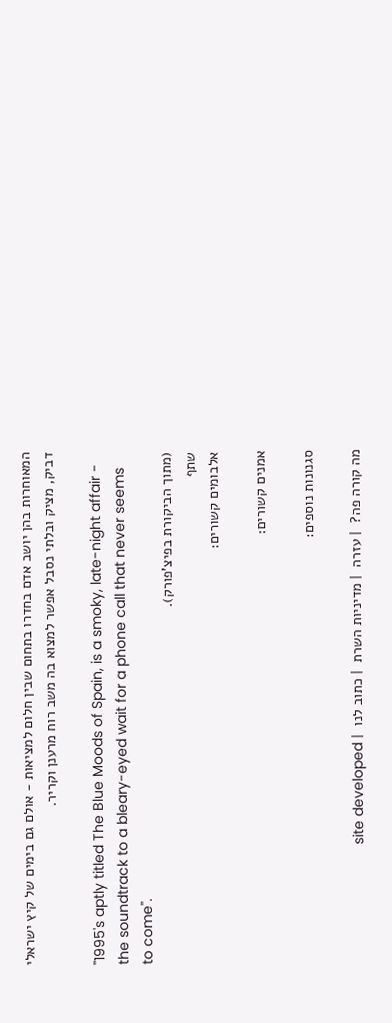המאוחרות בהן יושב אדם בחדרו בתחום שבין חלום למציאות - אולם גם בימים של קיץ ישראלי דביק, מציק ובלתי נסבל אפשר למצוא בה משב רוח מרענן וקריר.

''1995's aptly titled The Blue Moods of Spain, is a smoky, late-night affair - the soundtrack to a bleary-eyed wait for a phone call that never seems to come''.
(מתוך הביקורת בפיצ'פורק).
שתף
אלבומים קשורים:

אמנים קשורים:

סגנונות נוספים:

מה קורה פה?  | עזרה  | מדיניות השרת  | כתוב לנו  | site developed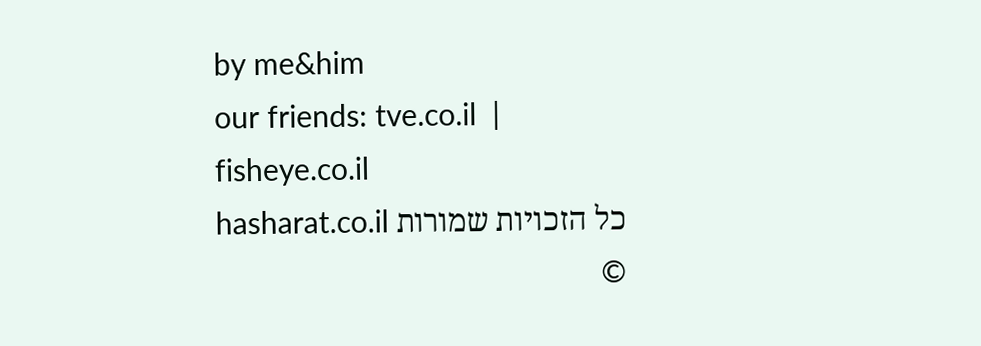by me&him
our friends: tve.co.il  |  fisheye.co.il
כל הזכויות שמורות hasharat.co.il ©